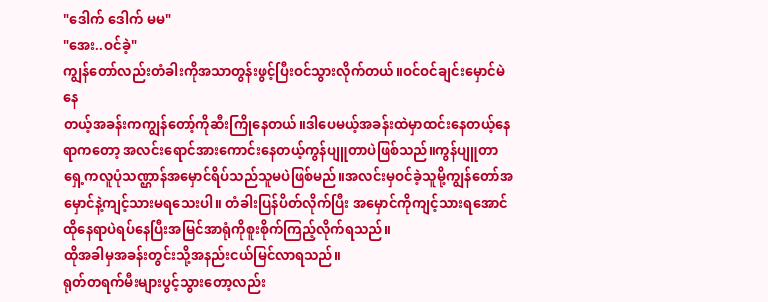"ဒေါက် ဒေါက် မမ"
"အေး..ဝင်ခဲ့"
ကျွန်တော်လည်းတံခါးကိုအသာတွန်းဖွင့်ပြီးဝင်သွားလိုက်တယ်။ဝင်ဝင်ချင်းမှောင်မဲနေ
တယ့်အခန်းကကျွန်တော့်ကိုဆီးကြိုနေတယ်။ဒါပေမယ့်အခန်းထဲမှာထင်းနေတယ့်နေရာကတော့ အလင်းရောင်အားကောင်းနေတယ့်ကွန်ပျူတာပဲဖြစ်သည်။ကွန်ပျူတာရှေ့ကလူပုံသဏ္ဌာန်အမှောင်ရိပ်သည်သူမပဲဖြစ်မည်။အလင်းမှဝင်ခဲ့သူမို့ကျွန်တော်အမှောင်နဲ့ကျင့်သားမရသေးပါ။ တံခါးပြန်ပိတ်လိုက်ပြီး အမှောင်ကိုကျင့်သားရအောင်ထိုနေရာပဲရပ်နေပြီးအမြင်အာရုံကိုစူးစိုက်ကြည့်လိုက်ရသည်။
ထိုအခါမှအခန်းတွင်းသို့အနည်းငယ်မြင်လာရသည်။
ရုတ်တရက်မီးများပွင့်သွားတော့လည်း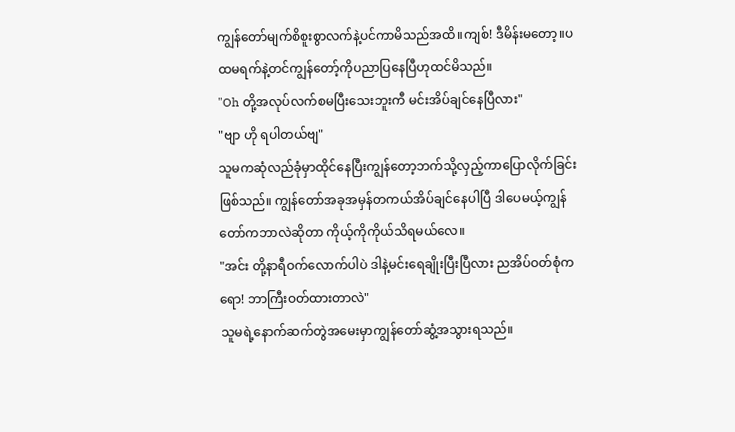ကျွန်တော်မျက်စိစူးစွာလက်နဲ့ပင်ကာမိသည်အထိ။ကျစ်! ဒီမိန်းမတော့။ပထမရက်နဲ့တင်ကျွန်တော့်ကိုပညာပြနေပြီဟုထင်မိသည်။
"Oh တို့အလုပ်လက်စမပြီးသေးဘူးကီ မင်းအိပ်ချင်နေပြီလား"
"ဗျာ ဟို ရပါတယ်ဗျ"
သူမကဆုံလည်ခုံမှာထိုင်နေပြီးကျွန်တော့ဘက်သို့လှည့်ကာပြောလိုက်ခြင်းဖြစ်သည်။ ကျွန်တော်အခုအမှန်တကယ်အိပ်ချင်နေပါပြီ ဒါပေမယ့်ကျွန်တော်ကဘာလဲဆိုတာ ကိုယ့်ကိုကိုယ်သိရမယ်လေ။
"အင်း တို့နာရီဝက်လောက်ပါပဲ ဒါနဲ့မင်းရေချိုးပြီးပြီလား ညအိပ်ဝတ်စုံကရော! ဘာကြီးဝတ်ထားတာလဲ"
သူမရဲ့နောက်ဆက်တွဲအမေးမှာကျွန်တော်ဆွံ့အသွားရသည်။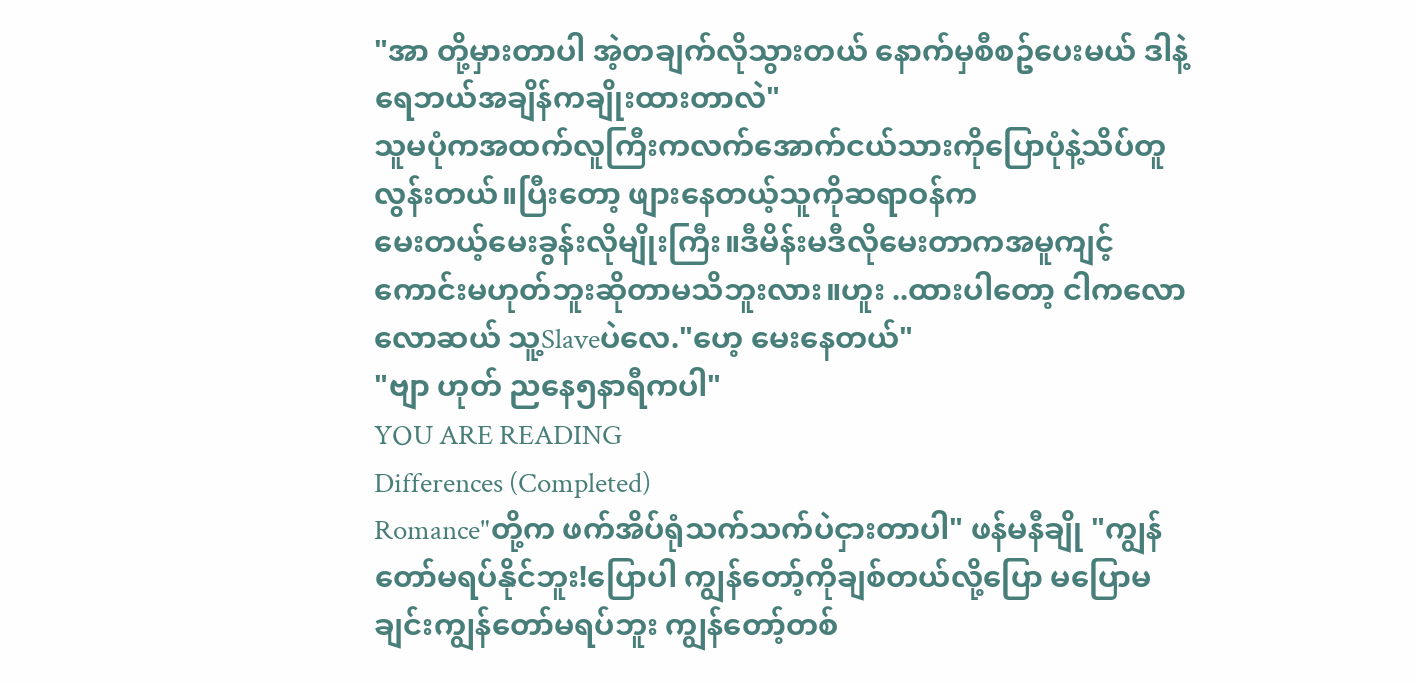"အာ တို့မှားတာပါ အဲ့တချက်လိုသွားတယ် နောက်မှစီစဥ်ပေးမယ် ဒါနဲ့ရေဘယ်အချိန်ကချိုးထားတာလဲ"
သူမပုံကအထက်လူကြီးကလက်အောက်ငယ်သားကိုပြောပုံနဲ့သိပ်တူလွန်းတယ်။ပြီးတော့ ဖျားနေတယ့်သူကိုဆရာဝန်က
မေးတယ့်မေးခွန်းလိုမျိုးကြီး။ဒီမိန်းမဒီလိုမေးတာကအမူကျင့်ကောင်းမဟုတ်ဘူးဆိုတာမသိဘူးလား။ဟူး ..ထားပါတော့ ငါကလောလောဆယ် သူ့Slaveပဲလေ."ဟေ့ မေးနေတယ်"
"ဗျာ ဟုတ် ညနေ၅နာရီကပါ"
YOU ARE READING
Differences (Completed)
Romance"တို့က ဖက်အိပ်ရုံသက်သက်ပဲငှားတာပါ" ဖန်မနီချို "ကျွန်တော်မရပ်နိုင်ဘူး!ပြောပါ ကျွန်တော့်ကိုချစ်တယ်လို့ပြော မပြောမချင်းကျွန်တော်မရပ်ဘူး ကျွန်တော့်တစ်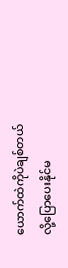ယောက်ထဲကိုပဲချစ်တယ်လို့ပြောပေးနိုင်မ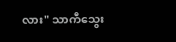လား" သာကီသွေး